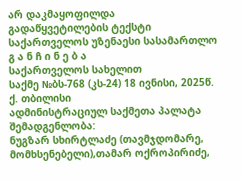არ დაკმაყოფილდა
გადაწყვეტილების ტექსტი
საქართველოს უზენაესი სასამართლო
გ ა ნ ჩ ი ნ ე ბ ა
საქართველოს სახელით
საქმე №ბს-768 (კს-24) 18 ივნისი, 2025წ.
ქ. თბილისი
ადმინისტრაციულ საქმეთა პალატა
შემადგენლობა:
ნუგზარ სხირტლაძე (თავმჯდომარე, მომხსენებელი),თამარ ოქროპირიძე,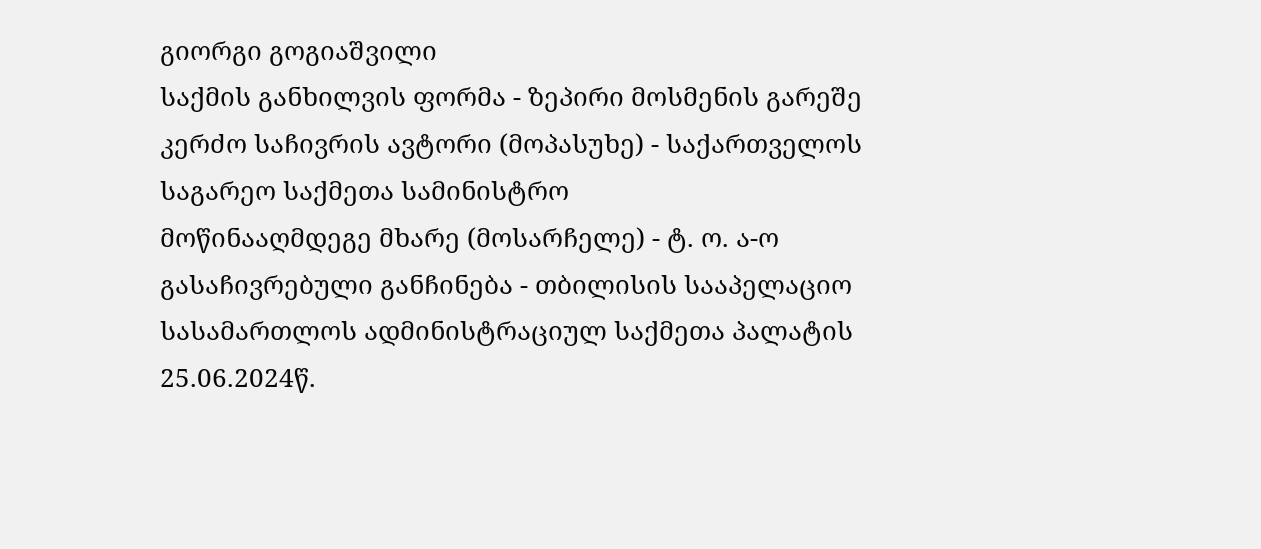გიორგი გოგიაშვილი
საქმის განხილვის ფორმა - ზეპირი მოსმენის გარეშე
კერძო საჩივრის ავტორი (მოპასუხე) - საქართველოს საგარეო საქმეთა სამინისტრო
მოწინააღმდეგე მხარე (მოსარჩელე) - ტ. ო. ა-ო
გასაჩივრებული განჩინება - თბილისის სააპელაციო სასამართლოს ადმინისტრაციულ საქმეთა პალატის 25.06.2024წ.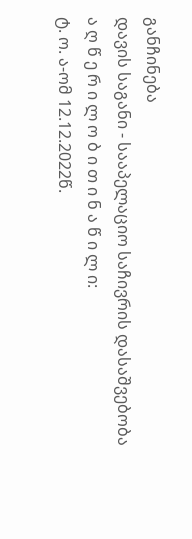განჩინება
დავის საგანი - სააპელაციო საჩივრის დასაშვებობა
ა ღ წ ე რ ი ლ ო ბ ი თ ი ნ ა წ ი ლ ი:
ტ. ო. ა-ომ 12.12.2022წ.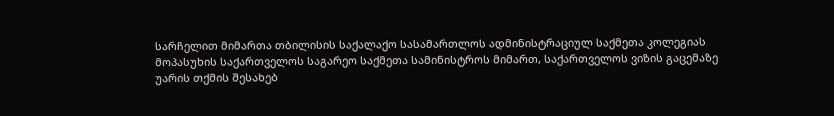სარჩელით მიმართა თბილისის საქალაქო სასამართლოს ადმინისტრაციულ საქმეთა კოლეგიას მოპასუხის საქართველოს საგარეო საქმეთა სამინისტროს მიმართ, საქართველოს ვიზის გაცემაზე უარის თქმის შესახებ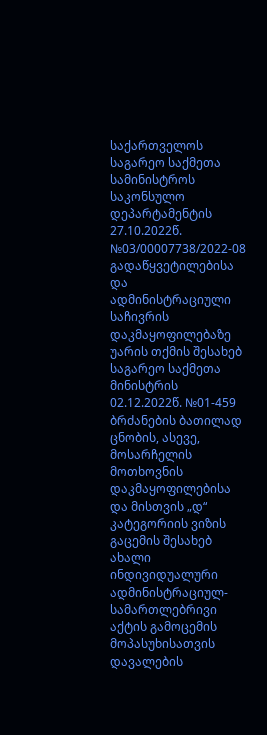საქართველოს საგარეო საქმეთა სამინისტროს საკონსულო დეპარტამენტის 27.10.2022წ. №03/00007738/2022-08 გადაწყვეტილებისა და ადმინისტრაციული საჩივრის დაკმაყოფილებაზე უარის თქმის შესახებ საგარეო საქმეთა მინისტრის 02.12.2022წ. №01-459 ბრძანების ბათილად ცნობის, ასევე, მოსარჩელის მოთხოვნის დაკმაყოფილებისა და მისთვის „დ“ კატეგორიის ვიზის გაცემის შესახებ ახალი ინდივიდუალური ადმინისტრაციულ-სამართლებრივი აქტის გამოცემის მოპასუხისათვის დავალების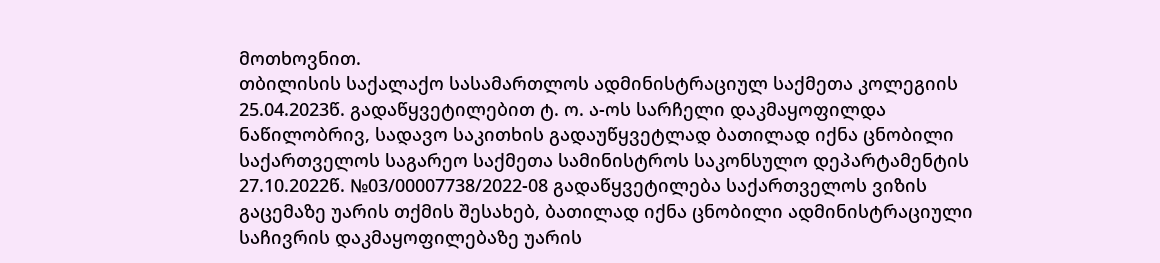მოთხოვნით.
თბილისის საქალაქო სასამართლოს ადმინისტრაციულ საქმეთა კოლეგიის 25.04.2023წ. გადაწყვეტილებით ტ. ო. ა-ოს სარჩელი დაკმაყოფილდა ნაწილობრივ, სადავო საკითხის გადაუწყვეტლად ბათილად იქნა ცნობილი საქართველოს საგარეო საქმეთა სამინისტროს საკონსულო დეპარტამენტის 27.10.2022წ. №03/00007738/2022-08 გადაწყვეტილება საქართველოს ვიზის გაცემაზე უარის თქმის შესახებ, ბათილად იქნა ცნობილი ადმინისტრაციული საჩივრის დაკმაყოფილებაზე უარის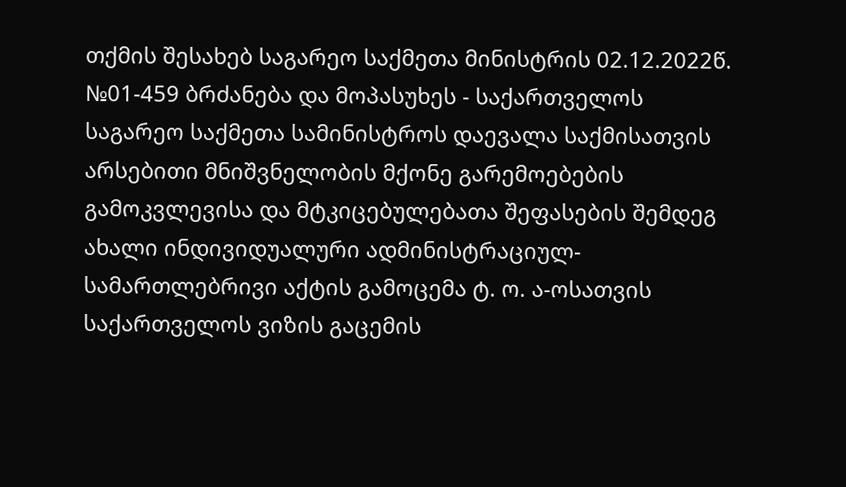თქმის შესახებ საგარეო საქმეთა მინისტრის 02.12.2022წ. №01-459 ბრძანება და მოპასუხეს - საქართველოს საგარეო საქმეთა სამინისტროს დაევალა საქმისათვის არსებითი მნიშვნელობის მქონე გარემოებების გამოკვლევისა და მტკიცებულებათა შეფასების შემდეგ ახალი ინდივიდუალური ადმინისტრაციულ-სამართლებრივი აქტის გამოცემა ტ. ო. ა-ოსათვის საქართველოს ვიზის გაცემის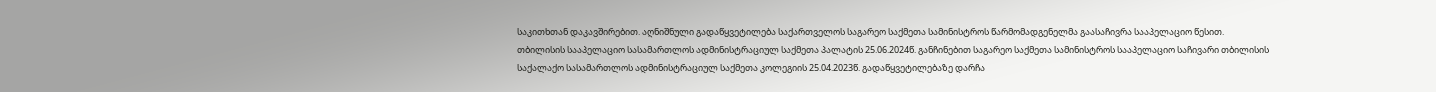საკითხთან დაკავშირებით. აღნიშნული გადაწყვეტილება საქართველოს საგარეო საქმეთა სამინისტროს წარმომადგენელმა გაასაჩივრა სააპელაციო წესით.
თბილისის სააპელაციო სასამართლოს ადმინისტრაციულ საქმეთა პალატის 25.06.2024წ. განჩინებით საგარეო საქმეთა სამინისტროს სააპელაციო საჩივარი თბილისის საქალაქო სასამართლოს ადმინისტრაციულ საქმეთა კოლეგიის 25.04.2023წ. გადაწყვეტილებაზე დარჩა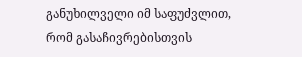განუხილველი იმ საფუძვლით, რომ გასაჩივრებისთვის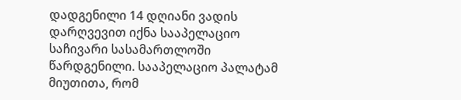დადგენილი 14 დღიანი ვადის დარღვევით იქნა სააპელაციო საჩივარი სასამართლოში წარდგენილი. სააპელაციო პალატამ მიუთითა, რომ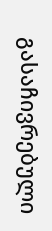გასაჩივრებული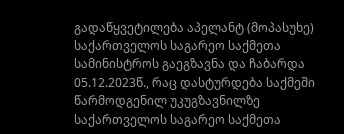გადაწყვეტილება აპელანტ (მოპასუხე) საქართველოს საგარეო საქმეთა სამინისტროს გაეგზავნა და ჩაბარდა 05.12.2023წ., რაც დასტურდება საქმეში წარმოდგენილ უკუგზავნილზე საქართველოს საგარეო საქმეთა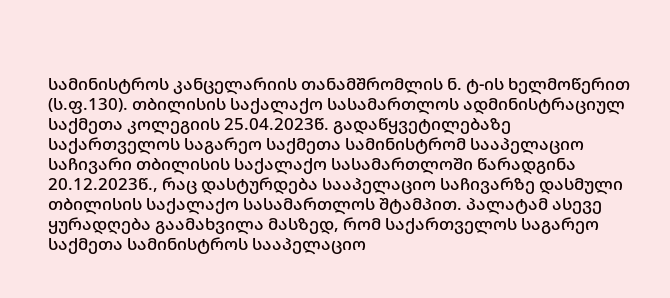სამინისტროს კანცელარიის თანამშრომლის ნ. ტ-ის ხელმოწერით (ს.ფ.130). თბილისის საქალაქო სასამართლოს ადმინისტრაციულ საქმეთა კოლეგიის 25.04.2023წ. გადაწყვეტილებაზე საქართველოს საგარეო საქმეთა სამინისტრომ სააპელაციო საჩივარი თბილისის საქალაქო სასამართლოში წარადგინა 20.12.2023წ., რაც დასტურდება სააპელაციო საჩივარზე დასმული თბილისის საქალაქო სასამართლოს შტამპით. პალატამ ასევე ყურადღება გაამახვილა მასზედ, რომ საქართველოს საგარეო საქმეთა სამინისტროს სააპელაციო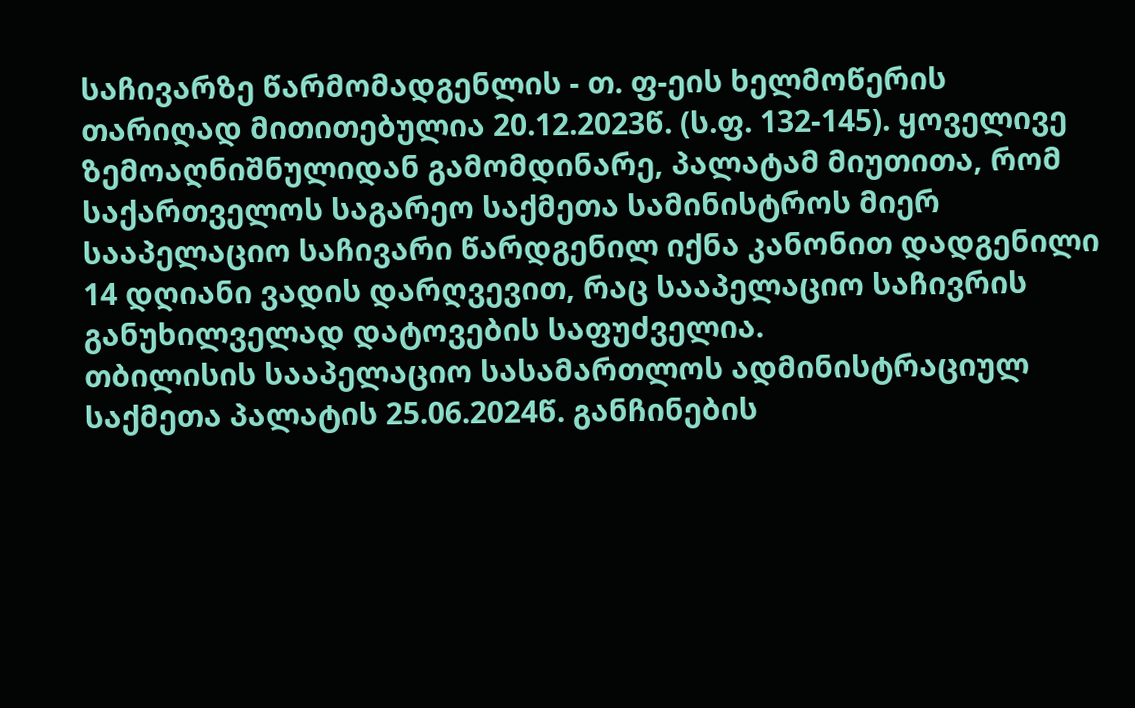საჩივარზე წარმომადგენლის - თ. ფ-ეის ხელმოწერის თარიღად მითითებულია 20.12.2023წ. (ს.ფ. 132-145). ყოველივე ზემოაღნიშნულიდან გამომდინარე, პალატამ მიუთითა, რომ საქართველოს საგარეო საქმეთა სამინისტროს მიერ სააპელაციო საჩივარი წარდგენილ იქნა კანონით დადგენილი 14 დღიანი ვადის დარღვევით, რაც სააპელაციო საჩივრის განუხილველად დატოვების საფუძველია.
თბილისის სააპელაციო სასამართლოს ადმინისტრაციულ საქმეთა პალატის 25.06.2024წ. განჩინების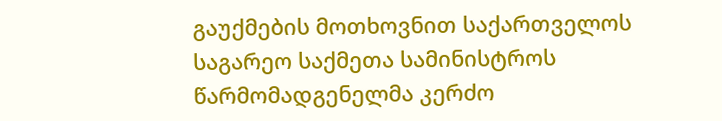გაუქმების მოთხოვნით საქართველოს საგარეო საქმეთა სამინისტროს წარმომადგენელმა კერძო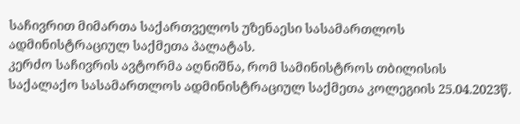საჩივრით მიმართა საქართველოს უზენაესი სასამართლოს ადმინისტრაციულ საქმეთა პალატას.
კერძო საჩივრის ავტორმა აღნიშნა, რომ სამინისტროს თბილისის საქალაქო სასამართლოს ადმინისტრაციულ საქმეთა კოლეგიის 25.04.2023წ.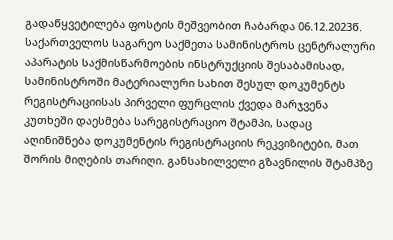გადაწყვეტილება ფოსტის მეშვეობით ჩაბარდა 06.12.2023წ. საქართველოს საგარეო საქმეთა სამინისტროს ცენტრალური აპარატის საქმისწარმოების ინსტრუქციის შესაბამისად, სამინისტროში მატერიალური სახით შესულ დოკუმენტს რეგისტრაციისას პირველი ფურცლის ქვედა მარჯვენა კუთხეში დაესმება სარეგისტრაციო შტამპი, სადაც აღინიშნება დოკუმენტის რეგისტრაციის რეკვიზიტები, მათ შორის მიღების თარიღი. განსახილველი გზავნილის შტამპზე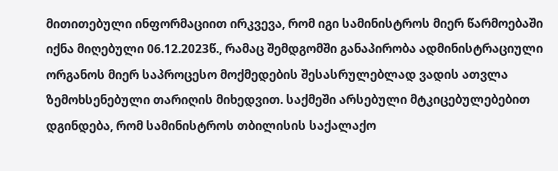მითითებული ინფორმაციით ირკვევა, რომ იგი სამინისტროს მიერ წარმოებაში იქნა მიღებული 06.12.2023წ., რამაც შემდგომში განაპირობა ადმინისტრაციული ორგანოს მიერ საპროცესო მოქმედების შესასრულებლად ვადის ათვლა ზემოხსენებული თარიღის მიხედვით. საქმეში არსებული მტკიცებულებებით დგინდება, რომ სამინისტროს თბილისის საქალაქო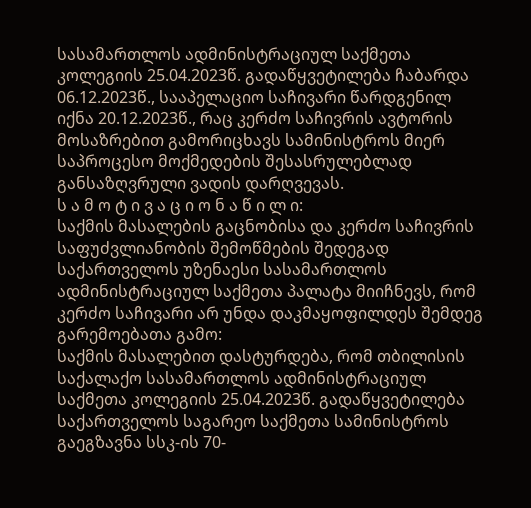სასამართლოს ადმინისტრაციულ საქმეთა კოლეგიის 25.04.2023წ. გადაწყვეტილება ჩაბარდა 06.12.2023წ., სააპელაციო საჩივარი წარდგენილ იქნა 20.12.2023წ., რაც კერძო საჩივრის ავტორის მოსაზრებით გამორიცხავს სამინისტროს მიერ საპროცესო მოქმედების შესასრულებლად განსაზღვრული ვადის დარღვევას.
ს ა მ ო ტ ი ვ ა ც ი ო ნ ა წ ი ლ ი:
საქმის მასალების გაცნობისა და კერძო საჩივრის საფუძვლიანობის შემოწმების შედეგად საქართველოს უზენაესი სასამართლოს ადმინისტრაციულ საქმეთა პალატა მიიჩნევს, რომ კერძო საჩივარი არ უნდა დაკმაყოფილდეს შემდეგ გარემოებათა გამო:
საქმის მასალებით დასტურდება, რომ თბილისის საქალაქო სასამართლოს ადმინისტრაციულ საქმეთა კოლეგიის 25.04.2023წ. გადაწყვეტილება საქართველოს საგარეო საქმეთა სამინისტროს გაეგზავნა სსკ-ის 70-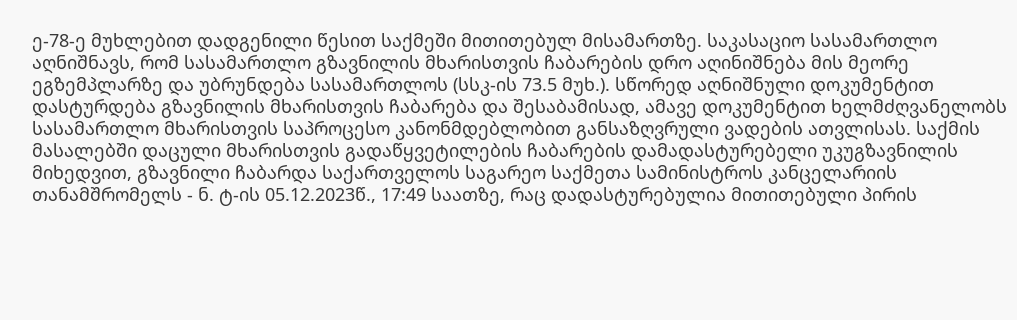ე-78-ე მუხლებით დადგენილი წესით საქმეში მითითებულ მისამართზე. საკასაციო სასამართლო აღნიშნავს, რომ სასამართლო გზავნილის მხარისთვის ჩაბარების დრო აღინიშნება მის მეორე ეგზემპლარზე და უბრუნდება სასამართლოს (სსკ-ის 73.5 მუხ.). სწორედ აღნიშნული დოკუმენტით დასტურდება გზავნილის მხარისთვის ჩაბარება და შესაბამისად, ამავე დოკუმენტით ხელმძღვანელობს სასამართლო მხარისთვის საპროცესო კანონმდებლობით განსაზღვრული ვადების ათვლისას. საქმის მასალებში დაცული მხარისთვის გადაწყვეტილების ჩაბარების დამადასტურებელი უკუგზავნილის მიხედვით, გზავნილი ჩაბარდა საქართველოს საგარეო საქმეთა სამინისტროს კანცელარიის თანამშრომელს - ნ. ტ-ის 05.12.2023წ., 17:49 საათზე, რაც დადასტურებულია მითითებული პირის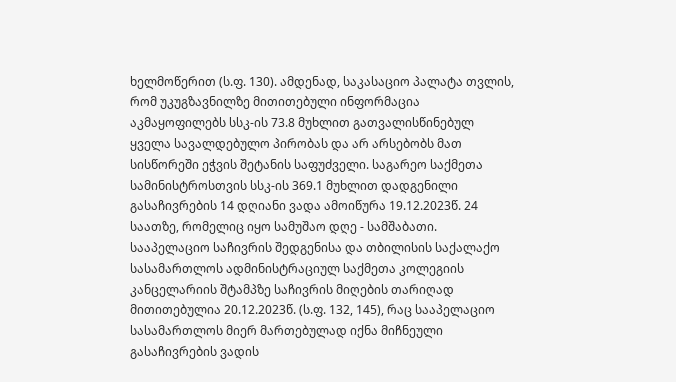ხელმოწერით (ს.ფ. 130). ამდენად, საკასაციო პალატა თვლის, რომ უკუგზავნილზე მითითებული ინფორმაცია აკმაყოფილებს სსკ-ის 73.8 მუხლით გათვალისწინებულ ყველა სავალდებულო პირობას და არ არსებობს მათ სისწორეში ეჭვის შეტანის საფუძველი. საგარეო საქმეთა სამინისტროსთვის სსკ-ის 369.1 მუხლით დადგენილი გასაჩივრების 14 დღიანი ვადა ამოიწურა 19.12.2023წ. 24 საათზე, რომელიც იყო სამუშაო დღე - სამშაბათი. სააპელაციო საჩივრის შედგენისა და თბილისის საქალაქო სასამართლოს ადმინისტრაციულ საქმეთა კოლეგიის კანცელარიის შტამპზე საჩივრის მიღების თარიღად მითითებულია 20.12.2023წ. (ს.ფ. 132, 145), რაც სააპელაციო სასამართლოს მიერ მართებულად იქნა მიჩნეული გასაჩივრების ვადის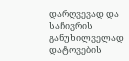დარღვევად და საჩივრის განუხილველად დატოვების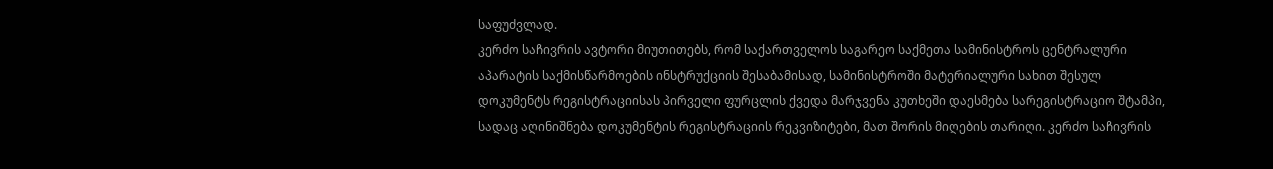საფუძვლად.
კერძო საჩივრის ავტორი მიუთითებს, რომ საქართველოს საგარეო საქმეთა სამინისტროს ცენტრალური აპარატის საქმისწარმოების ინსტრუქციის შესაბამისად, სამინისტროში მატერიალური სახით შესულ დოკუმენტს რეგისტრაციისას პირველი ფურცლის ქვედა მარჯვენა კუთხეში დაესმება სარეგისტრაციო შტამპი, სადაც აღინიშნება დოკუმენტის რეგისტრაციის რეკვიზიტები, მათ შორის მიღების თარიღი. კერძო საჩივრის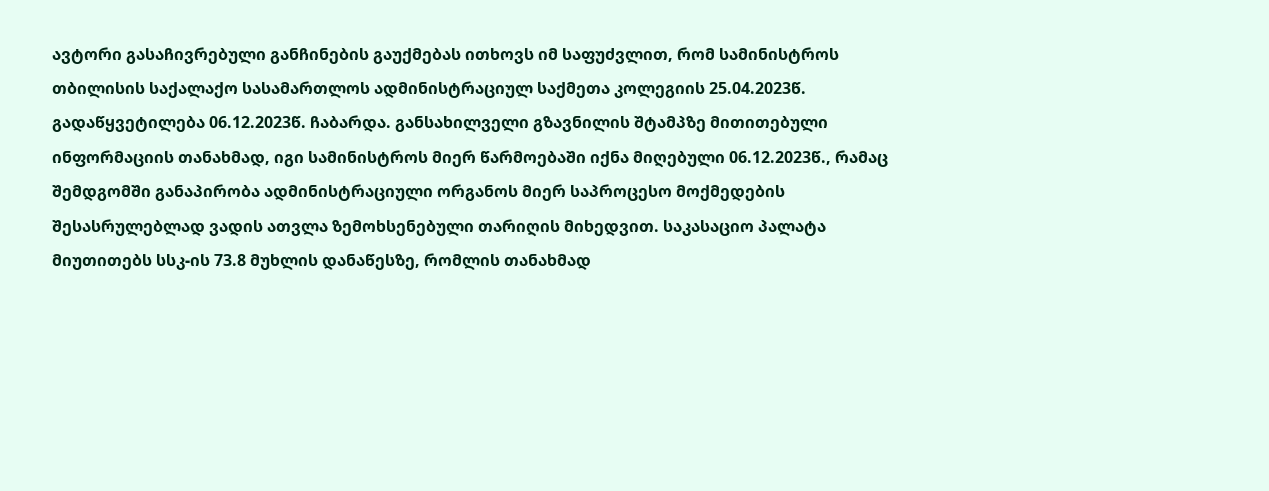ავტორი გასაჩივრებული განჩინების გაუქმებას ითხოვს იმ საფუძვლით, რომ სამინისტროს თბილისის საქალაქო სასამართლოს ადმინისტრაციულ საქმეთა კოლეგიის 25.04.2023წ. გადაწყვეტილება 06.12.2023წ. ჩაბარდა. განსახილველი გზავნილის შტამპზე მითითებული ინფორმაციის თანახმად, იგი სამინისტროს მიერ წარმოებაში იქნა მიღებული 06.12.2023წ., რამაც შემდგომში განაპირობა ადმინისტრაციული ორგანოს მიერ საპროცესო მოქმედების შესასრულებლად ვადის ათვლა ზემოხსენებული თარიღის მიხედვით. საკასაციო პალატა მიუთითებს სსკ-ის 73.8 მუხლის დანაწესზე, რომლის თანახმად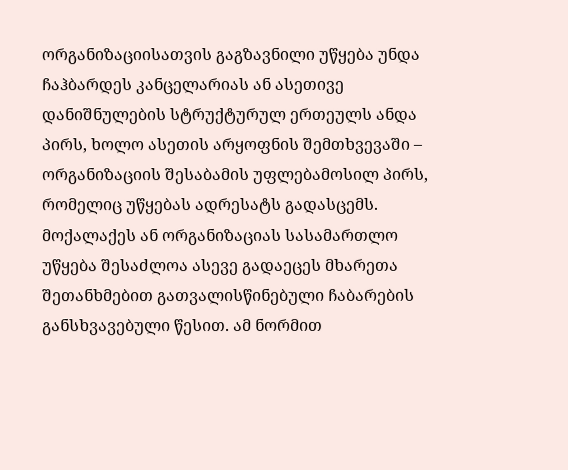ორგანიზაციისათვის გაგზავნილი უწყება უნდა ჩაჰბარდეს კანცელარიას ან ასეთივე დანიშნულების სტრუქტურულ ერთეულს ანდა პირს, ხოლო ასეთის არყოფნის შემთხვევაში – ორგანიზაციის შესაბამის უფლებამოსილ პირს, რომელიც უწყებას ადრესატს გადასცემს. მოქალაქეს ან ორგანიზაციას სასამართლო უწყება შესაძლოა ასევე გადაეცეს მხარეთა შეთანხმებით გათვალისწინებული ჩაბარების განსხვავებული წესით. ამ ნორმით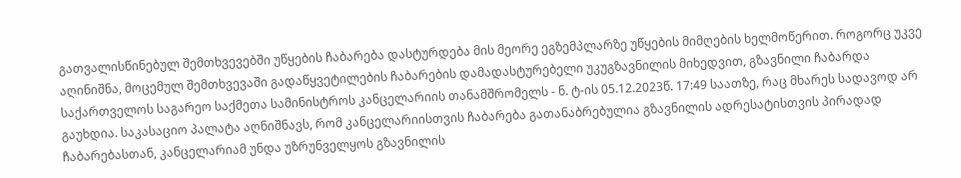გათვალისწინებულ შემთხვევებში უწყების ჩაბარება დასტურდება მის მეორე ეგზემპლარზე უწყების მიმღების ხელმოწერით. როგორც უკვე აღინიშნა, მოცემულ შემთხვევაში გადაწყვეტილების ჩაბარების დამადასტურებელი უკუგზავნილის მიხედვით, გზავნილი ჩაბარდა საქართველოს საგარეო საქმეთა სამინისტროს კანცელარიის თანამშრომელს - ნ. ტ-ის 05.12.2023წ. 17:49 საათზე, რაც მხარეს სადავოდ არ გაუხდია. საკასაციო პალატა აღნიშნავს, რომ კანცელარიისთვის ჩაბარება გათანაბრებულია გზავნილის ადრესატისთვის პირადად ჩაბარებასთან, კანცელარიამ უნდა უზრუნველყოს გზავნილის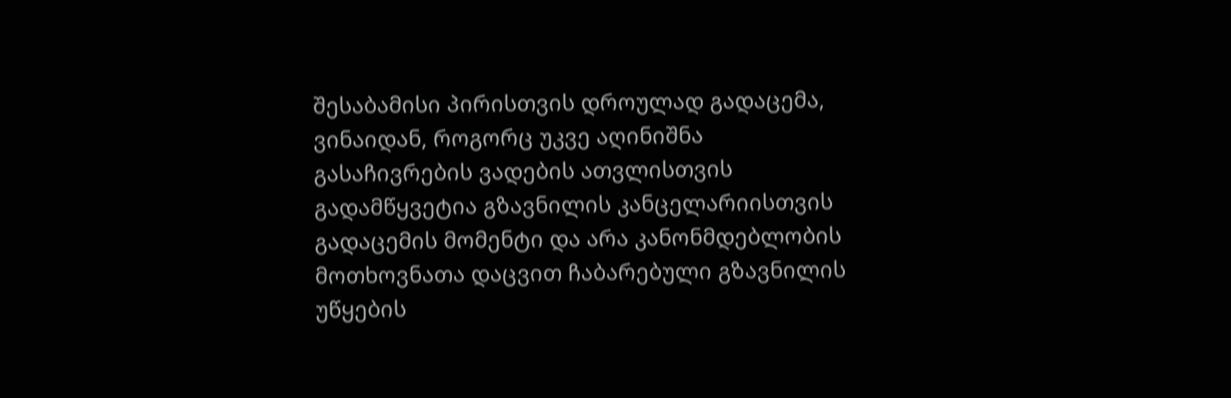შესაბამისი პირისთვის დროულად გადაცემა, ვინაიდან, როგორც უკვე აღინიშნა გასაჩივრების ვადების ათვლისთვის გადამწყვეტია გზავნილის კანცელარიისთვის გადაცემის მომენტი და არა კანონმდებლობის მოთხოვნათა დაცვით ჩაბარებული გზავნილის უწყების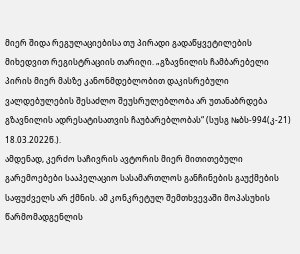მიერ შიდა რეგულაციებისა თუ პირადი გადაწყვეტილების მიხედვით რეგისტრაციის თარიღი. „გზავნილის ჩამბარებელი პირის მიერ მასზე კანონმდებლობით დაკისრებული ვალდებულების შესაძლო შეუსრულებლობა არ უთანაბრდება გზავნილის ადრესატისათვის ჩაუბარებლობას“ (სუსგ №ბს-994(კ-21) 18.03.2022წ.).
ამდენად, კერძო საჩივრის ავტორის მიერ მითითებული გარემოებები სააპელაციო სასამართლოს განჩინების გაუქმების საფუძველს არ ქმნის. ამ კონკრეტულ შემთხვევაში მოპასუხის წარმომადგენლის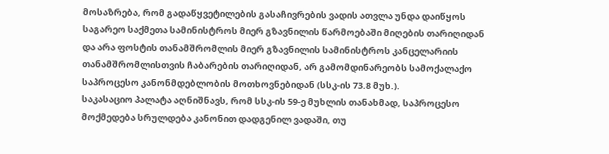მოსაზრება, რომ გადაწყვეტილების გასაჩივრების ვადის ათვლა უნდა დაიწყოს საგარეო საქმეთა სამინისტროს მიერ გზავნილის წარმოებაში მიღების თარიღიდან და არა ფოსტის თანამშრომლის მიერ გზავნილის სამინისტროს კანცელარიის თანამშრომლისთვის ჩაბარების თარიღიდან, არ გამომდინარეობს სამოქალაქო საპროცესო კანონმდებლობის მოთხოვნებიდან (სსკ-ის 73.8 მუხ.).
საკასაციო პალატა აღნიშნავს, რომ სსკ-ის 59-ე მუხლის თანახმად, საპროცესო მოქმედება სრულდება კანონით დადგენილ ვადაში, თუ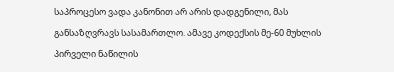საპროცესო ვადა კანონით არ არის დადგენილი, მას განსაზღვრავს სასამართლო. ამავე კოდექსის მე-60 მუხლის პირველი ნაწილის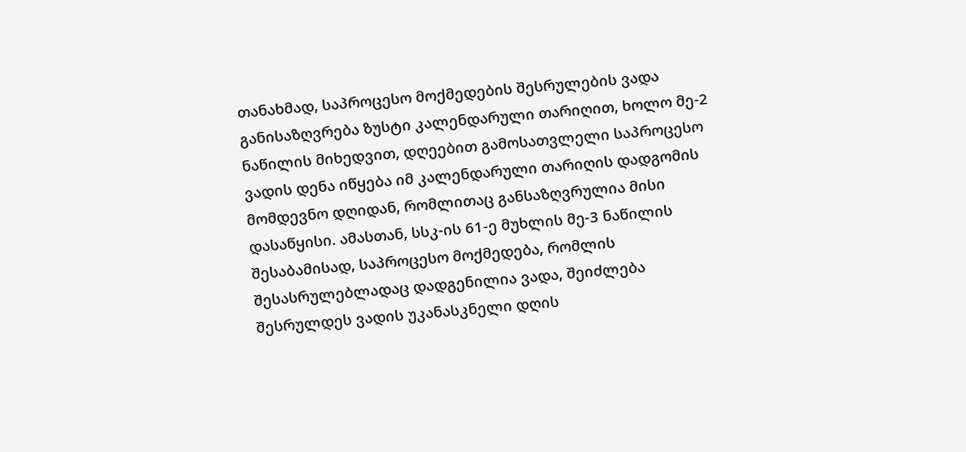თანახმად, საპროცესო მოქმედების შესრულების ვადა განისაზღვრება ზუსტი კალენდარული თარიღით, ხოლო მე-2 ნაწილის მიხედვით, დღეებით გამოსათვლელი საპროცესო ვადის დენა იწყება იმ კალენდარული თარიღის დადგომის მომდევნო დღიდან, რომლითაც განსაზღვრულია მისი დასაწყისი. ამასთან, სსკ-ის 61-ე მუხლის მე-3 ნაწილის შესაბამისად, საპროცესო მოქმედება, რომლის შესასრულებლადაც დადგენილია ვადა, შეიძლება შესრულდეს ვადის უკანასკნელი დღის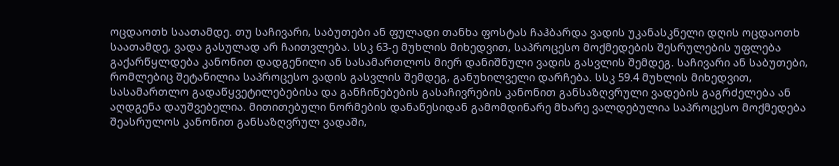ოცდაოთხ საათამდე. თუ საჩივარი, საბუთები ან ფულადი თანხა ფოსტას ჩაჰბარდა ვადის უკანასკნელი დღის ოცდაოთხ საათამდე, ვადა გასულად არ ჩაითვლება. სსკ 63-ე მუხლის მიხედვით, საპროცესო მოქმედების შესრულების უფლება გაქარწყლდება კანონით დადგენილი ან სასამართლოს მიერ დანიშნული ვადის გასვლის შემდეგ. საჩივარი ან საბუთები, რომლებიც შეტანილია საპროცესო ვადის გასვლის შემდეგ, განუხილველი დარჩება. სსკ 59.4 მუხლის მიხედვით, სასამართლო გადაწყვეტილებებისა და განჩინებების გასაჩივრების კანონით განსაზღვრული ვადების გაგრძელება ან აღდგენა დაუშვებელია. მითითებული ნორმების დანაწესიდან გამომდინარე მხარე ვალდებულია საპროცესო მოქმედება შეასრულოს კანონით განსაზღვრულ ვადაში,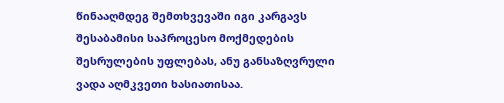წინააღმდეგ შემთხვევაში იგი კარგავს შესაბამისი საპროცესო მოქმედების შესრულების უფლებას, ანუ განსაზღვრული ვადა აღმკვეთი ხასიათისაა.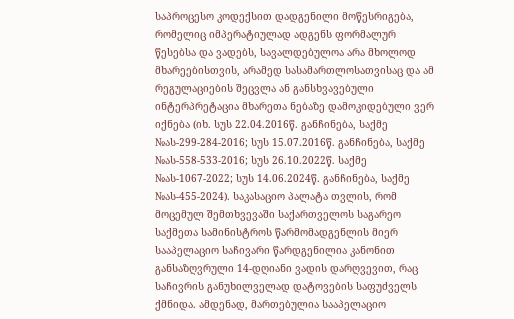საპროცესო კოდექსით დადგენილი მოწესრიგება, რომელიც იმპერატიულად ადგენს ფორმალურ წესებსა და ვადებს, სავალდებულოა არა მხოლოდ მხარეებისთვის, არამედ სასამართლოსათვისაც და ამ რეგულაციების შეცვლა ან განსხვავებული ინტერპრეტაცია მხარეთა ნებაზე დამოკიდებული ვერ იქნება (იხ. სუს 22.04.2016წ. განჩინება, საქმე №ას-299-284-2016; სუს 15.07.2016წ. განჩინება, საქმე №ას-558-533-2016; სუს 26.10.2022წ. საქმე №ას-1067-2022; სუს 14.06.2024წ. განჩინება, საქმე №ას-455-2024). საკასაციო პალატა თვლის, რომ მოცემულ შემთხვევაში საქართველოს საგარეო საქმეთა სამინისტროს წარმომადგენლის მიერ სააპელაციო საჩივარი წარდგენილია კანონით განსაზღვრული 14-დღიანი ვადის დარღვევით, რაც საჩივრის განუხილველად დატოვების საფუძველს ქმნიდა. ამდენად, მართებულია სააპელაციო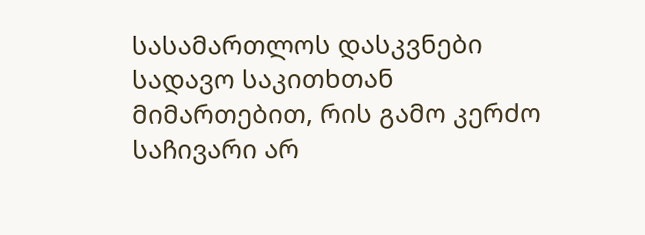სასამართლოს დასკვნები სადავო საკითხთან მიმართებით, რის გამო კერძო საჩივარი არ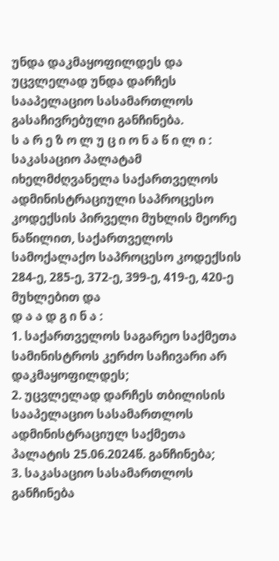უნდა დაკმაყოფილდეს და უცვლელად უნდა დარჩეს სააპელაციო სასამართლოს გასაჩივრებული განჩინება.
ს ა რ ე ზ ო ლ უ ც ი ო ნ ა წ ი ლ ი :
საკასაციო პალატამ იხელმძღვანელა საქართველოს ადმინისტრაციული საპროცესო კოდექსის პირველი მუხლის მეორე ნაწილით, საქართველოს სამოქალაქო საპროცესო კოდექსის 284-ე, 285-ე, 372-ე, 399-ე, 419-ე, 420-ე მუხლებით და
დ ა ა დ გ ი ნ ა :
1. საქართველოს საგარეო საქმეთა სამინისტროს კერძო საჩივარი არ დაკმაყოფილდეს;
2. უცვლელად დარჩეს თბილისის სააპელაციო სასამართლოს ადმინისტრაციულ საქმეთა პალატის 25.06.2024წ. განჩინება;
3. საკასაციო სასამართლოს განჩინება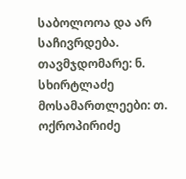საბოლოოა და არ საჩივრდება.
თავმჯდომარე: ნ. სხირტლაძე
მოსამართლეები: თ. ოქროპირიძე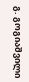გ. გოგიაშვილი